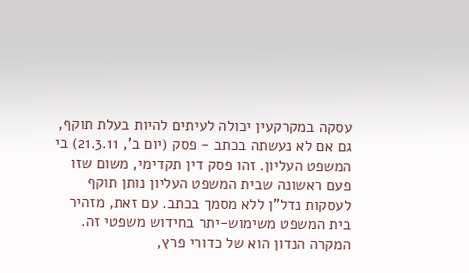עסקה במקרקעין יכולה לעיתים להיות בעלת תוקף, גם אם לא נעשתה בכתב - פסק (יום ב', 21.3.11) בי המשפט העליון. זהו פסק דין תקדימי, משום שזו פעם ראשונה שבית המשפט העליון נותן תוקף לעסקות נדל"ן ללא מסמך בכתב. עם זאת, מזהיר בית המשפט משימוש-יתר בחידוש משפטי זה.
המקרה הנדון הוא של כדורי פרץ,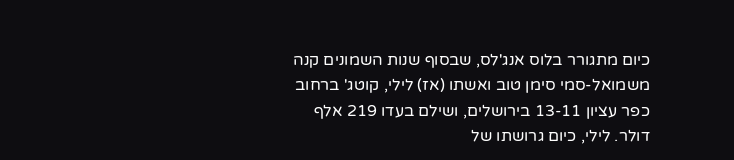כיום מתגורר בלוס אנג'לס, שבסוף שנות השמונים קנה משמואל-סמי סימן טוב ואשתו (אז) לילי, קוטג' ברחוב כפר עציון 13-11 בירושלים, ושילם בעדו 219 אלף דולר. לילי, כיום גרושתו של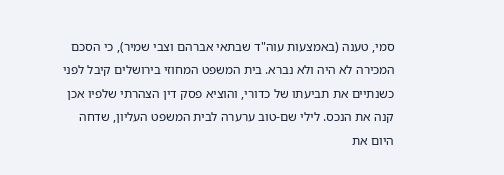סמי, טענה (באמצעות עוה"ד שבתאי אברהם וצבי שמיר), כי הסכם המכירה לא היה ולא נברא. בית המשפט המחוזי בירושלים קיבל לפני כשנתיים את תביעתו של כדורי, והוציא פסק דין הצהרתי שלפיו אכן קנה את הנכס. לילי שם-טוב ערערה לבית המשפט העליון, שדחה היום את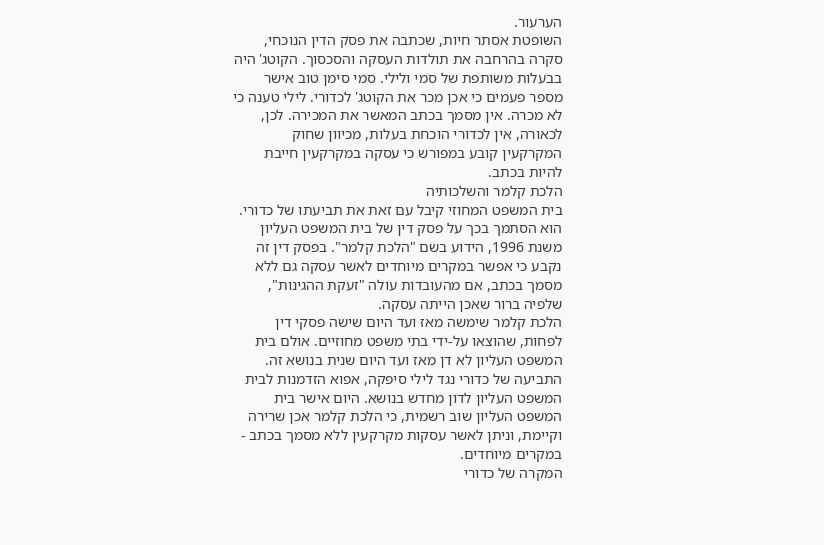הערעור.
השופטת אסתר חיות, שכתבה את פסק הדין הנוכחי, סקרה בהרחבה את תולדות העסקה והסכסוך. הקוטג' היה בבעלות משותפת של סמי ולילי. סמי סימן טוב אישר מספר פעמים כי אכן מכר את הקוטג' לכדורי. לילי טענה כי לא מכרה. אין מסמך בכתב המאשר את המכירה. לכן, לכאורה, אין לכדורי הוכחת בעלות, מכיוון שחוק המקרקעין קובע במפורש כי עסקה במקרקעין חייבת להיות בכתב.
הלכת קלמר והשלכותיה
בית המשפט המחוזי קיבל עם זאת את תביעתו של כדורי. הוא הסתמך בכך על פסק דין של בית המשפט העליון משנת 1996, הידוע בשם "הלכת קלמר". בפסק דין זה נקבע כי אפשר במקרים מיוחדים לאשר עסקה גם ללא מסמך בכתב, אם מהעובדות עולה "זעקת ההגינות", שלפיה ברור שאכן הייתה עסקה.
הלכת קלמר שימשה מאז ועד היום שישה פסקי דין לפחות, שהוצאו על-ידי בתי משפט מחוזיים. אולם בית המשפט העליון לא דן מאז ועד היום שנית בנושא זה. התביעה של כדורי נגד לילי סיפקה, אפוא הזדמנות לבית המשפט העליון לדון מחדש בנושא. היום אישר בית המשפט העליון שוב רשמית, כי הלכת קלמר אכן שרירה וקיימת, וניתן לאשר עסקות מקרקעין ללא מסמך בכתב - במקרים מיוחדים.
המקרה של כדורי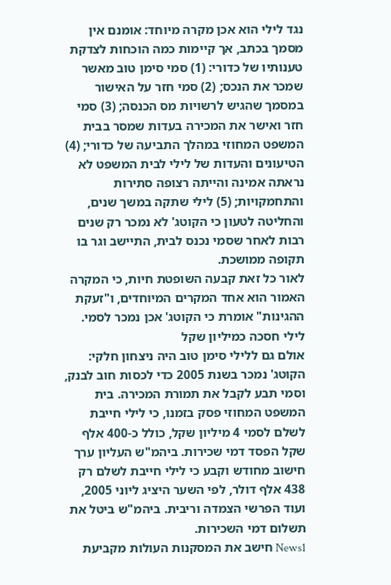נגד לילי הוא אכן מקרה מיוחד: אומנם אין מסמך בכתב, אך קיימות כמה הוכחות לצדקת טענותיו של כדורי: (1) סמי סימן טוב מאשר שמכר את הנכס; (2) סמי חזר על האישור במסמך שהגיש לרשויות מס הכנסה; (3) סמי חזר ואישר את המכירה בעדות שמסר בבית המשפט המחוזי במהלך התביעה של כדורי; (4) הטיעונים והעדות של לילי לבית המשפט לא נראתה אמינה והייתה רצופה סתירות והתחמקויות; (5) לילי שתקה במשך שנים, והחליטה לטעון כי הקוטג' לא נמכר רק שנים רבות לאחר שסמי נכנס לבית, התיישב וגר בו תקופה ממושכת.
לאור כל זאת קבעה השופטת חיות, כי המקרה האמור הוא אחד המקרים המיוחדים, ו"זעקת ההגינות" אומרת כי הקוטג' אכן נמכר לסמי.
לילי חסכה כמיליון שקל
אולם גם ללילי סימן טוב היה ניצחון חלקי: הקוטג' נמכר בשנת 2005 כדי לכסות חוב לבנק, וסמי תבע לקבל את תמורת המכירה. בית המשפט המחוזי פסק בזמנו, כי לילי חייבת לשלם לסמי 4 מיליון שקל, כולל כ-400 אלף שקל הפסד דמי שכירות. ביהמ"ש העליון ערך חישוב מחודש וקבע כי לילי חייבת לשלם רק 438 אלף דולר, לפי השער היציג ליוני 2005, ועוד הפרשי הצמדה וריבית. ביהמ"ש ביטל את תשלום דמי השכירות.
News1 חישב את המסקנות העולות מקביעת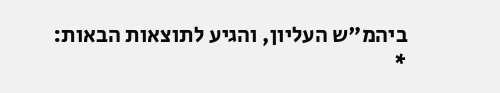ביהמ"ש העליון, והגיע לתוצאות הבאות:
*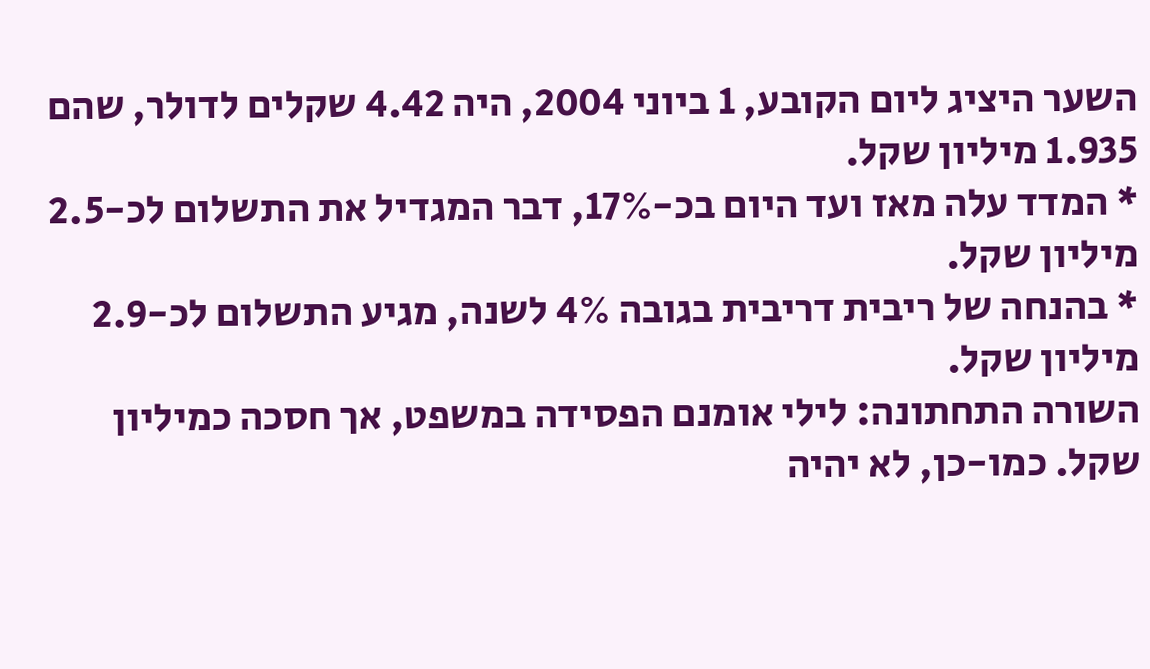השער היציג ליום הקובע, 1 ביוני 2004, היה 4.42 שקלים לדולר, שהם 1.935 מיליון שקל.
* המדד עלה מאז ועד היום בכ-17%, דבר המגדיל את התשלום לכ-2.5 מיליון שקל.
* בהנחה של ריבית דריבית בגובה 4% לשנה, מגיע התשלום לכ-2.9 מיליון שקל.
השורה התחתונה: לילי אומנם הפסידה במשפט, אך חסכה כמיליון שקל. כמו-כן, לא יהיה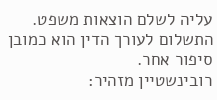עליה לשלם הוצאות משפט. התשלום לעורך הדין הוא כמובן סיפור אחר.
רובינשטיין מזהיר: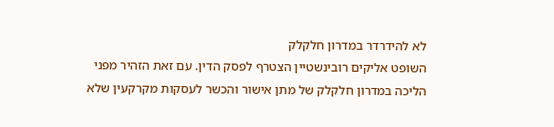לא להידרדר במדרון חלקלק
השופט אליקים רובינשטיין הצטרף לפסק הדין. עם זאת הזהיר מפני הליכה במדרון חלקלק של מתן אישור והכשר לעסקות מקרקעין שלא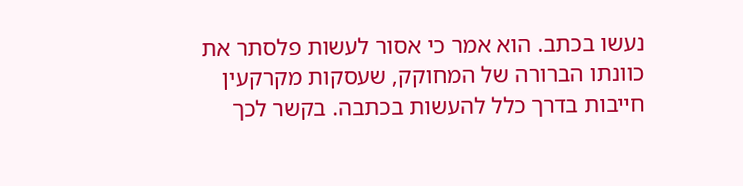נעשו בכתב. הוא אמר כי אסור לעשות פלסתר את כוונתו הברורה של המחוקק, שעסקות מקרקעין חייבות בדרך כלל להעשות בכתבה. בקשר לכך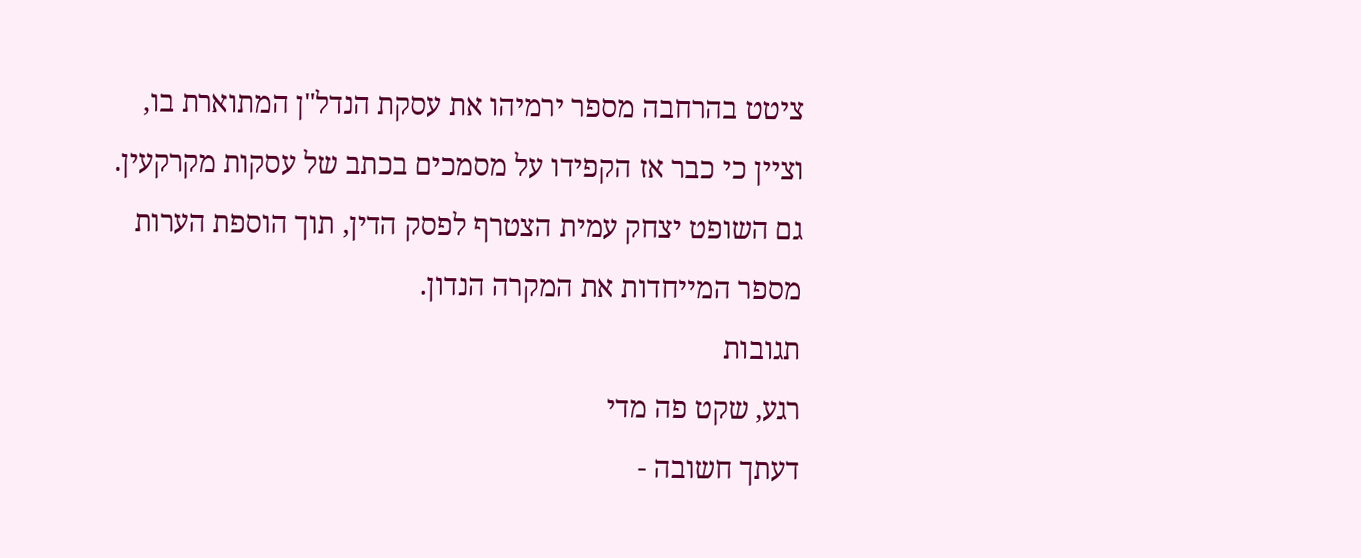ציטט בהרחבה מספר ירמיהו את עסקת הנדל"ן המתוארת בו, וציין כי כבר אז הקפידו על מסמכים בכתב של עסקות מקרקעין.
גם השופט יצחק עמית הצטרף לפסק הדין, תוך הוספת הערות מספר המייחדות את המקרה הנדון.
תגובות
רגע, שקט פה מדי
דעתך חשובה -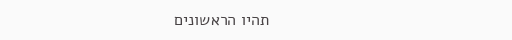תהיו הראשונים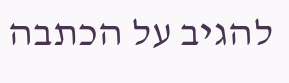להגיב על הכתבה